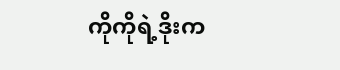ကိုကိုရဲ့ဒိုးက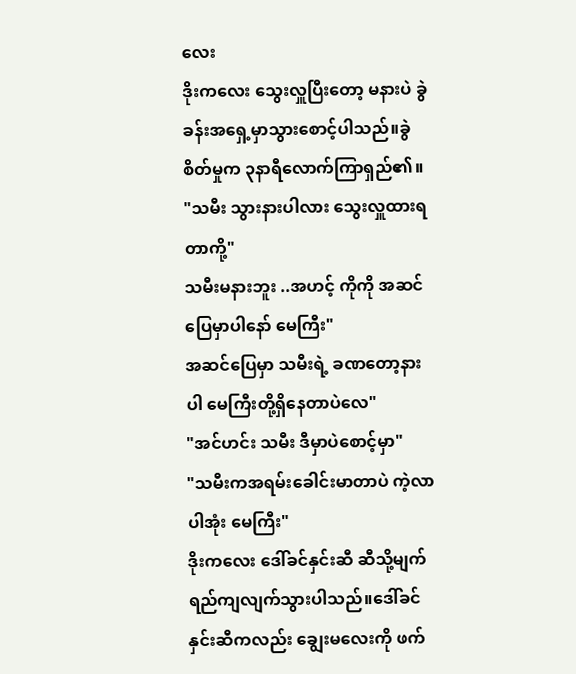လေး
ဒိုးကလေး သွေးလှူပြီးတော့ မနားပဲ ခွဲခန်းအရှေ့မှာသွားစောင့်ပါသည်။ခွဲစိတ်မှုက ၃နာရီလောက်ကြာရှည်၏။
"သမီး သွားနားပါလား သွေးလှူထားရတာကို့"
သမီးမနားဘူး ..အဟင့် ကိုကို အဆင်ပြေမှာပါနော် မေကြီး"
အဆင်ပြေမှာ သမီးရဲ့ ခဏတော့နားပါ မေကြီးတို့ရှိနေတာပဲလေ"
"အင်ဟင်း သမီး ဒီမှာပဲစောင့်မှာ"
"သမီးကအရမ်းခေါင်းမာတာပဲ ကဲ့လာပါအုံး မေကြီး"
ဒိုးကလေး ဒေါ်ခင်နှင်းဆီ ဆီသို့မျက်ရည်ကျလျက်သွားပါသည်။ဒေါ်ခင်နှင်းဆီကလည်း ချွေးမလေးကို ဖက်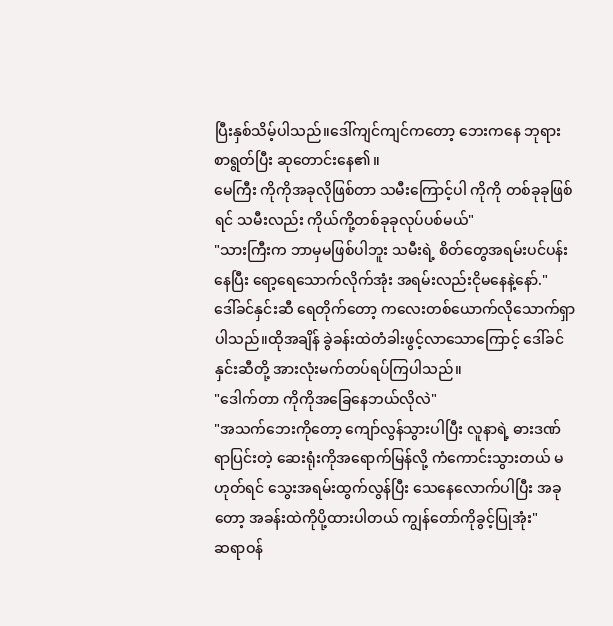ပြီးနှစ်သိမ့်ပါသည်။ဒေါ်ကျင်ကျင်ကတော့ ဘေးကနေ ဘုရားစာရွတ်ပြီး ဆုတောင်းနေ၏။
မေကြီး ကိုကိုအခုလိုဖြစ်တာ သမီးကြောင့်ပါ ကိုကို တစ်ခုခုဖြစ်ရင် သမီးလည်း ကိုယ်ကို့တစ်ခုခုလုပ်ပစ်မယ်"
"သားကြီးက ဘာမှမဖြစ်ပါဘူး သမီးရဲ့ စိတ်တွေအရမ်းပင်ပန်းနေပြီး ရော့ရေသောက်လိုက်အုံး အရမ်းလည်းငိုမနေနဲ့နော်."
ဒေါ်ခင်နှင်းဆီ ရေတိုက်တော့ ကလေးတစ်ယောက်လိုသောက်ရှာပါသည်။ထိုအချိန် ခွဲခန်းထဲတံခါးဖွင့်လာသောကြောင့် ဒေါ်ခင်နှင်းဆီတို့ အားလုံးမက်တပ်ရပ်ကြပါသည်။
"ဒေါက်တာ ကိုကိုအခြေနေဘယ်လိုလဲ"
"အသက်ဘေးကိုတော့ ကျော်လွန်သွားပါပြီး လူနာရဲ့ ဓားဒဏ်ရာပြင်းတဲ့ ဆေးရုံးကိုအရောက်မြန်လို့ ကံကောင်းသွားတယ် မဟုတ်ရင် သွေးအရမ်းထွက်လွန်ပြီး သေနေလောက်ပါပြီး အခုတော့ အခန်းထဲကိုပို့ထားပါတယ် ကျွန်တော်ကိုခွင့်ပြုအုံး"
ဆရာဝန်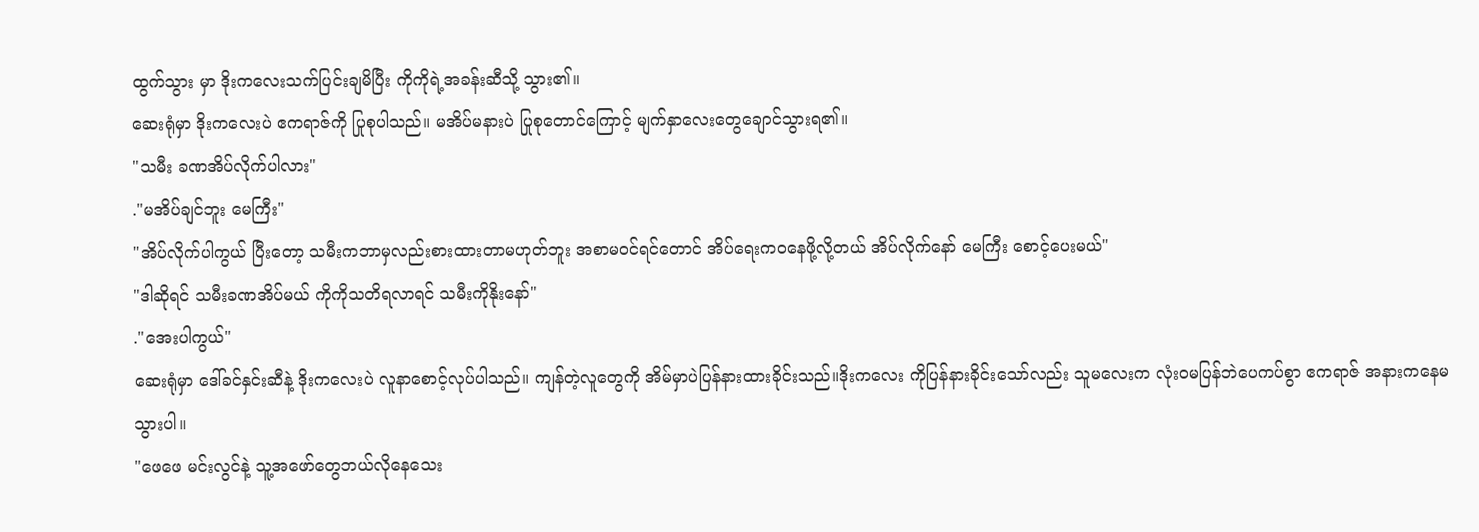ထွက်သွား မှာ ဒိုးကလေးသက်ပြင်းချမိပြီး ကိုကိုရဲ့အခန်းဆီသို့ သွား၏။
ဆေးရုံမှာ ဒိုးကလေးပဲ ဧကရာဇ်ကို ပြုစုပါသည်။ မအိပ်မနားပဲ ပြုစုတောင်ကြောင့် မျက်နှာလေးတွေချောင်သွားရ၏။
"သမီး ခဏအိပ်လိုက်ပါလား"
."မအိပ်ချင်ဘူး မေကြီး"
"အိပ်လိုက်ပါကွယ် ပြီးတော့ သမီးကဘာမှလည်းစားထားတာမဟုတ်ဘူး အစာမဝင်ရင်တောင် အိပ်ရေးကဝနေဖို့လို့တယ် အိပ်လိုက်နော် မေကြီး စောင့်ပေးမယ်"
"ဒါဆိုရင် သမီးခဏအိပ်မယ် ကိုကိုသတိရလာရင် သမီးကိုနိုးနော်"
."အေးပါကွယ်"
ဆေးရုံမှာ ဒေါ်ခင်နှင်းဆီနဲ့ ဒိုးကလေးပဲ လူနာစောင့်လုပ်ပါသည်။ ကျန်တဲ့လူတွေကို အိမ်မှာပဲပြန်နားထားခိုင်းသည်။ဒိုးကလေး ကိုပြန်နားခိုင်းသော်လည်း သူမလေးက လုံးဝမပြန်ဘဲပေကပ်စွာ ဧကရာဇ် အနားကနေမသွားပါ။
"ဖေဖေ မင်းလွင်နဲ့ သူ့အဖော်တွေဘယ်လိုနေသေး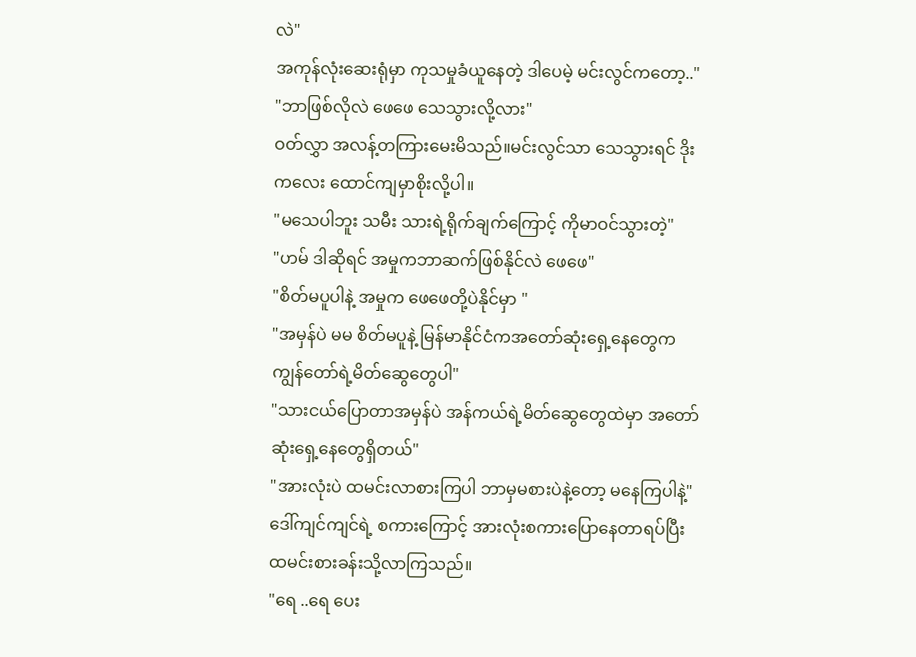လဲ"
အကုန်လုံးဆေးရုံမှာ ကုသမှုခံယူနေတဲ့ ဒါပေမဲ့ မင်းလွင်ကတော့.."
"ဘာဖြစ်လိုလဲ ဖေဖေ သေသွားလို့လား"
ဝတ်လွှာ အလန့်တကြားမေးမိသည်။မင်းလွင်သာ သေသွားရင် ဒိုးကလေး ထောင်ကျမှာစိုးလို့ပါ။
"မသေပါဘူး သမီး သားရဲ့ရိုက်ချက်ကြောင့် ကိုမာဝင်သွားတဲ့"
"ဟမ် ဒါဆိုရင် အမှုကဘာဆက်ဖြစ်နိုင်လဲ ဖေဖေ"
"စိတ်မပူပါနဲ့ အမှုက ဖေဖေတို့ပဲနိုင်မှာ "
"အမှန်ပဲ မမ စိတ်မပူနဲ့ မြန်မာနိုင်ငံကအတော်ဆုံးရှေ့နေတွေက ကျွန်တော်ရဲ့မိတ်ဆွေတွေပါ"
"သားငယ်ပြောတာအမှန်ပဲ အန်ကယ်ရဲ့မိတ်ဆွေတွေထဲမှာ အတော်ဆုံးရှေ့နေတွေရှိတယ်"
"အားလုံးပဲ ထမင်းလာစားကြပါ ဘာမှမစားပဲနဲ့တော့ မနေကြပါနဲ့"
ဒေါ်ကျင်ကျင်ရဲ့ စကားကြောင့် အားလုံးစကားပြောနေတာရပ်ပြီး ထမင်းစားခန်းသို့လာကြသည်။
"ရေ ..ရေ ပေး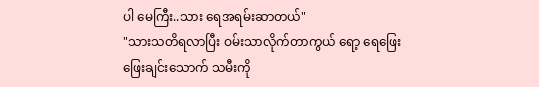ပါ မေကြီး..သား ရေအရမ်းဆာတယ်"
"သားသတိရလာပြီး ဝမ်းသာလိုက်တာကွယ် ရော့ ရေဖြေးဖြေးချင်းသောက် သမီးကို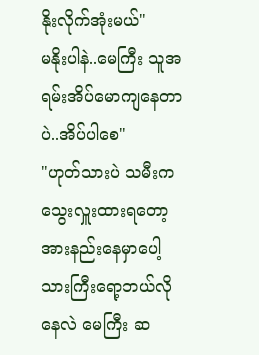နိုးလိုက်အုံးမယ်"
မနိုးပါနဲ..မေကြီး သူအရမ်းအိပ်မောကျနေတာပဲ..အိပ်ပါစေ"
"ဟုတ်သားပဲ သမီးက သွေးလှူးထားရတော့ အားနည်းနေမှာပေါ့ သားကြီးရော့ဘယ်လိုနေလဲ မေကြီး ဆ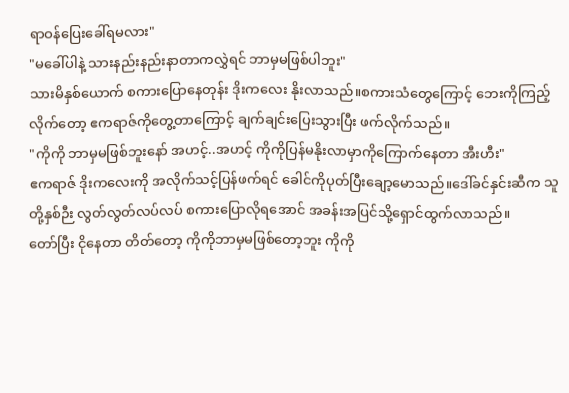ရာဝန်ပြေးခေါ်ရမလား"
"မခေါ်ပါနဲ့ သားနည်းနည်းနာတာကလွှဲရင် ဘာမှမဖြစ်ပါဘူး"
သားမိနှစ်ယောက် စကားပြောနေတုန်း ဒိုးကလေး နိုးလာသည်။စကားသံတွေကြောင့် ဘေးကိုကြည့်လိုက်တော့ ဧကရာဇ်ကိုတွေ့တာကြောင့် ချက်ချင်းပြေးသွားပြီး ဖက်လိုက်သည်။
"ကိုကို ဘာမှမဖြစ်ဘူးနော် အဟင့်..အဟင့် ကိုကိုပြန်မနိုးလာမှာကိုကြောက်နေတာ အီးဟီး"
ဧကရာဇ် ဒိုးကလေးကို အလိုက်သင့်ပြန်ဖက်ရင် ခေါင်ကိုပုတ်ပြီးချော့မောသည်။ဒေါ်ခင်နှင်းဆီက သူတို့နှစ်ဉီး လွတ်လွတ်လပ်လပ် စကားပြောလိုရအောင် အခန်းအပြင်သို့ရှောင်ထွက်လာသည်။
တော်ပြီး ငိုနေတာ တိတ်တော့ ကိုကိုဘာမှမဖြစ်တော့ဘူး ကိုကို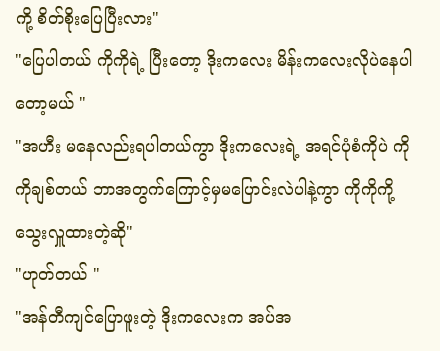ကို့ စိတ်စိုးပြေပြီးလား"
"ပြေပါတယ် ကိုကိုရဲ့ ပြီးတော့ ဒိုးကလေး မိန်းကလေးလိုပဲနေပါတော့မယ် "
"အဟီး မနေလည်းရပါတယ်ကွာ ဒိုးကလေးရဲ့ အရင်ပုံစံကိုပဲ ကိုကိုချစ်တယ် ဘာအတွက်ကြောင့်မှမပြောင်းလဲပါနဲ့ကွာ ကိုကိုကို့ သွေးလှူထားတဲ့ဆို"
"ဟုတ်တယ် "
"အန်တီကျင်ပြောဖူးတဲ့ ဒိုးကလေးက အပ်အ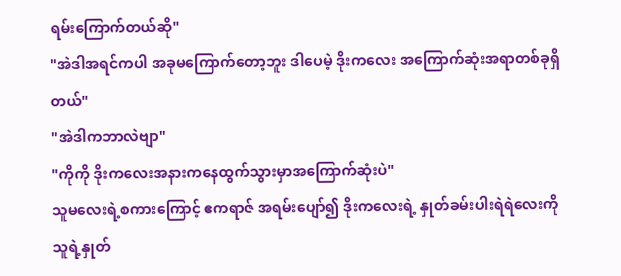ရမ်းကြောက်တယ်ဆို"
"အဲဒါအရင်ကပါ အခုမကြောက်တော့ဘူး ဒါပေမဲ့ ဒိုးကလေး အကြောက်ဆုံးအရာတစ်ခုရှိတယ်"
"အဲဒါကဘာလဲဗျာ"
"ကိုကို ဒိုးကလေးအနားကနေထွက်သွားမှာအကြောက်ဆုံးပဲ"
သူမလေးရဲ့စကားကြောင့် ဧကရာဇ် အရမ်းပျော်၍ ဒိုးကလေးရဲ့ နှုတ်ခမ်းပါးရဲရဲလေးကို သူရဲ့နှုတ်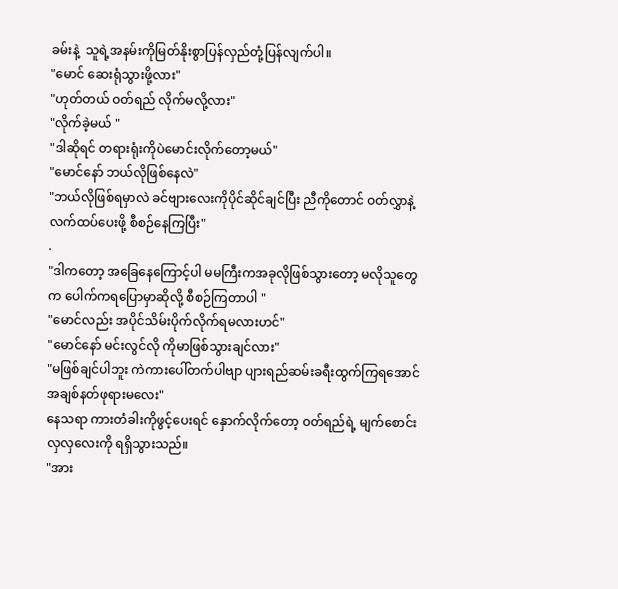ခမ်းနဲ့  သူရဲ့အနမ်းကိုမြတ်နိုးစွာပြန်လှည်တုံ့ပြန်လျက်ပါ။
"မောင် ဆေးရုံသွားဖို့လား"
"ဟုတ်တယ် ဝတ်ရည် လိုက်မလို့လား"
"လိုက်ခဲ့မယ် "
"ဒါဆိုရင် တရားရုံးကိုပဲမောင်းလိုက်တော့မယ်"
"မောင်နော် ဘယ်လိုဖြစ်နေလဲ"
"ဘယ်လိုဖြစ်ရမှာလဲ ခင်ဗျားလေးကိုပိုင်ဆိုင်ချင်ပြီး ညီကိုတောင် ဝတ်လွှာနဲ့လက်ထပ်ပေးဖို့ စီစဉ်နေကြပြီး"
.
"ဒါကတော့ အခြေနေကြောင့်ပါ မမကြီးကအခုလိုဖြစ်သွားတော့ မလိုသူတွေက ပေါက်ကရပြောမှာဆိုလို့ စီစဉ်ကြတာပါ "
"မောင်လည်း အပိုင်သိမ်းပိုက်လိုက်ရမလားဟင်"
"မောင်နော် မင်းလွင်လို ကိုမာဖြစ်သွားချင်လား"
"မဖြစ်ချင်ပါဘူး ကဲကားပေါ်တက်ပါဗျာ ပျားရည်ဆမ်းခရီးထွက်ကြရအောင် အချစ်နတ်ဖုရားမလေး"
နေသရာ ကားတံခါးကိုဖွင့်ပေးရင် နှောက်လိုက်တော့ ဝတ်ရည်ရဲ့ မျက်စောင်းလှလှလေးကို ရရှိသွားသည်။
"အား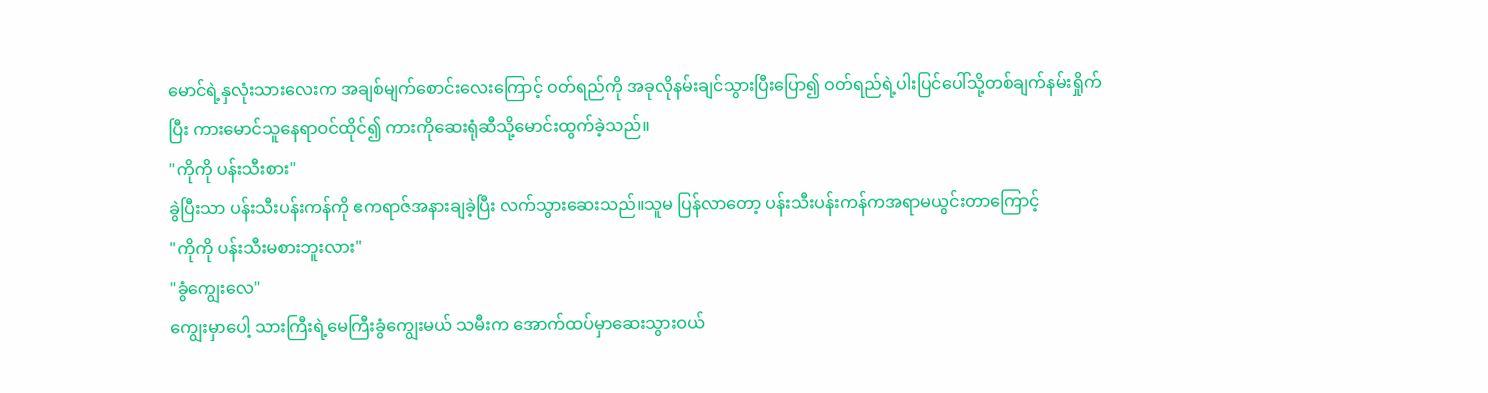မောင်ရဲ့နှလုံးသားလေးက အချစ်မျက်စောင်းလေးကြောင့် ဝတ်ရည်ကို အခုလိုနမ်းချင်သွားပြီးပြော၍ ဝတ်ရည်ရဲ့ပါးပြင်ပေါ်သို့တစ်ချက်နမ်းရှိုက်ပြီး ကားမောင်သူနေရာဝင်ထိုင်၍ ကားကိုဆေးရုံဆီသို့မောင်းထွက်ခဲ့သည်။
"ကိုကို ပန်းသီးစား"
ခွဲပြီးသာ ပန်းသီးပန်းကန်ကို ဧကရာဇ်အနားချခဲ့ပြီး လက်သွားဆေးသည်။သူမ ပြန်လာတော့ ပန်းသီးပန်းကန်ကအရာမယွင်းတာကြောင့်
"ကိုကို ပန်းသီးမစားဘူးလား"
"ခွံကျွေးလေ"
ကျွေးမှာပေါ့ သားကြီးရဲ့မေကြီးခွံကျွေးမယ် သမီးက အောက်ထပ်မှာဆေးသွားဝယ်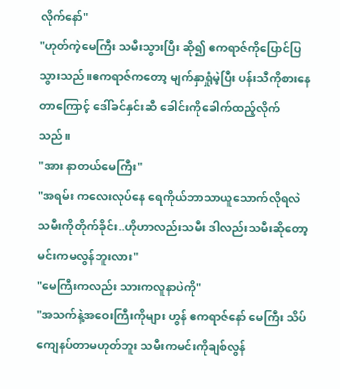လိုက်နော်"
"ဟုတ်ကဲ့မေကြီး သမီးသွားပြီး ဆို၍ ဧကရာဇ်ကိုပြောင်ပြသွားသည်။ဧကရာဇ်ကတော့ မျက်နှာရှုံမဲ့ပြီး ပန်းသီကိုစားနေတာကြောင့် ဒေါ်ခင်နှင်းဆီ ခေါင်းကိုခေါက်ထည့်လိုက်သည်။
"အား နာတယ်မေကြီး"
"အရမ်း ကလေးလုပ်နေ ရေကိုယ်ဘာသာယူသောက်လိုရလဲ သမီးကိုတိုက်ခိုင်း..ဟိုဟာလည်းသမီး ဒါလည်းသမီးဆိုတော့ မင်းကမလွန်ဘူးလား"
"မေကြီးကလည်း သားကလူနာပဲကို"
"အသက်နဲ့အဝေးကြီးကိုများ ဟွန် ဧကရာဇ်နော် မေကြီး သိပ်ကျေနပ်တာမဟုတ်ဘူး သမီးကမင်းကိုချစ်လွန်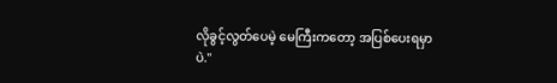လိုခွင့်လွတ်ပေမဲ့ မေကြီးကတော့ အပြစ်ပေးရမှာပဲ."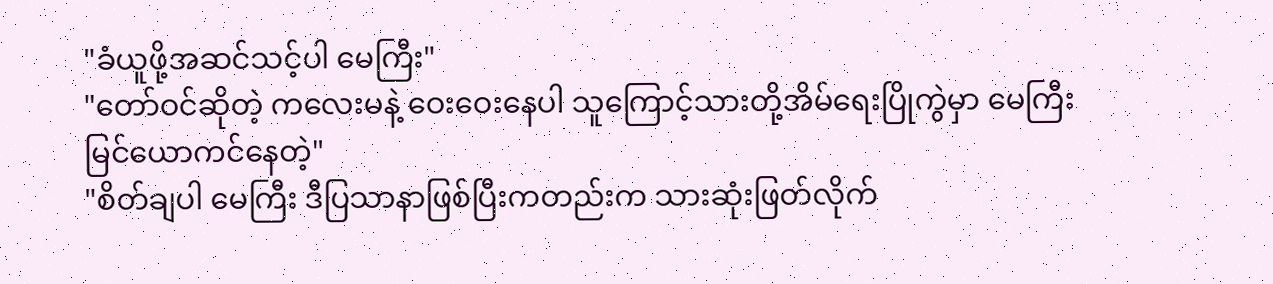"ခံယူဖို့အဆင်သင့်ပါ မေကြီး"
"တော်ဝင်ဆိုတဲ့ ကလေးမနဲ့ ဝေးဝေးနေပါ သူကြောင့်သားတို့အိမ်ရေးပြိုကွဲမှာ မေကြီးမြင်ယောကင်နေတဲ့"
"စိတ်ချပါ မေကြီး ဒီပြသာနာဖြစ်ပြီးကတည်းက သားဆုံးဖြတ်လိုက်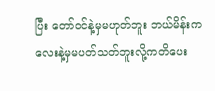ပြီး တော်ဝင်နဲ့မှမဟုတ်ဘူး ဘယ်မိန်းကလေးနဲ့မှမပတ်သတ်ဘူးလို့ကတိပေး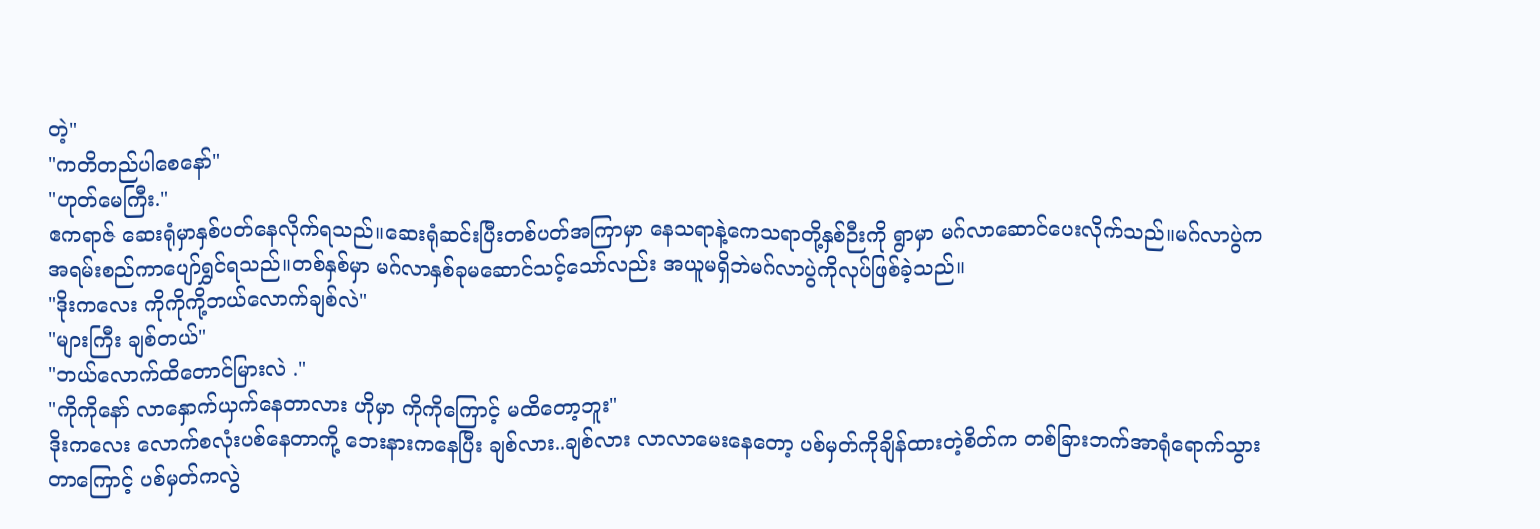တဲ့"
"ကတိတည်ပါစေနော်"
"ဟုတ်မေကြီး."
ဧကရာဇ် ဆေးရုံမှာနှစ်ပတ်နေလိုက်ရသည်။ဆေးရုံဆင်းပြီးတစ်ပတ်အကြာမှာ နေသရာနဲ့ကေသရာတို့နှစ်ဉီးကို ရွာမှာ မဂ်လာဆောင်ပေးလိုက်သည်။မဂ်လာပွဲက အရမ်းစည်ကာပျော်ရွှင်ရသည်။တစ်နှစ်မှာ မဂ်လာနှစ်ခုမဆောင်သင့်သော်လည်း အယူမရှိဘဲမဂ်လာပွဲကိုလုပ်ဖြစ်ခဲ့သည်။
"ဒိုးကလေး ကိုကိုကို့ဘယ်လောက်ချစ်လဲ"
"များကြီး ချစ်တယ်"
"ဘယ်လောက်ထိတောင်မြားလဲ ."
"ကိုကိုနော် လာနှောက်ယှက်နေတာလား ဟိုမှာ ကိုကိုကြောင့် မထိတော့ဘူး"
ဒိုးကလေး လောက်စလုံးပစ်နေတာကို့ ဘေးနားကနေပြီး ချစ်လား..ချစ်လား လာလာမေးနေတော့ ပစ်မှတ်ကိုချိန်ထားတဲ့စိတ်က တစ်ခြားဘက်အာရုံရောက်သွားတာကြောင့် ပစ်မှတ်ကလွဲ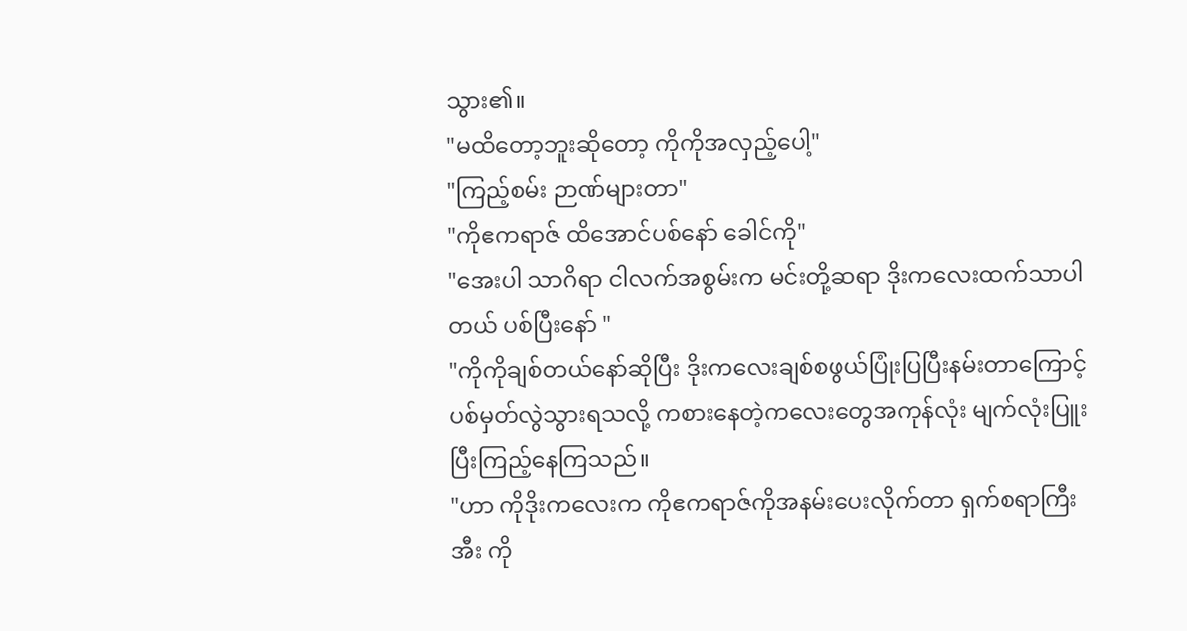သွား၏။
"မထိတော့ဘူးဆိုတော့ ကိုကိုအလှည့်ပေါ့"
"ကြည့်စမ်း ဉာဏ်များတာ"
"ကိုဧကရာဇ် ထိအောင်ပစ်နော် ခေါင်ကို"
"အေးပါ သာဂိရာ ငါလက်အစွမ်းက မင်းတို့ဆရာ ဒိုးကလေးထက်သာပါတယ် ပစ်ပြီးနော် "
"ကိုကိုချစ်တယ်နော်ဆိုပြီး ဒိုးကလေးချစ်စဖွယ်ပြုံးပြပြီးနမ်းတာကြောင့်ပစ်မှတ်လွဲသွားရသလို့ ကစားနေတဲ့ကလေးတွေအကုန်လုံး မျက်လုံးပြူးပြီးကြည့်နေကြသည်။
"ဟာ ကိုဒိုးကလေးက ကိုဧကရာဇ်ကိုအနမ်းပေးလိုက်တာ ရှက်စရာကြီး အီး ကို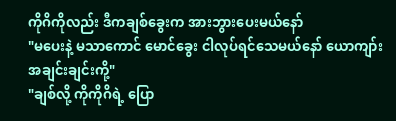ကိုဂိကိုလည်း ဒီကချစ်ခွေးက အားဘွားပေးမယ်နော်
"မပေးနဲ့ မသာကောင် မောင်ခွေး ငါလုပ်ရင်သေမယ်နော် ယောကျာ်းအချင်းချင်းကို့"
"ချစ်လို့ ကိုကိုဂိရဲ့ ပြော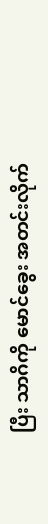ပြီး သာဂိကို မောင်ခွေး အတင်းလိုက်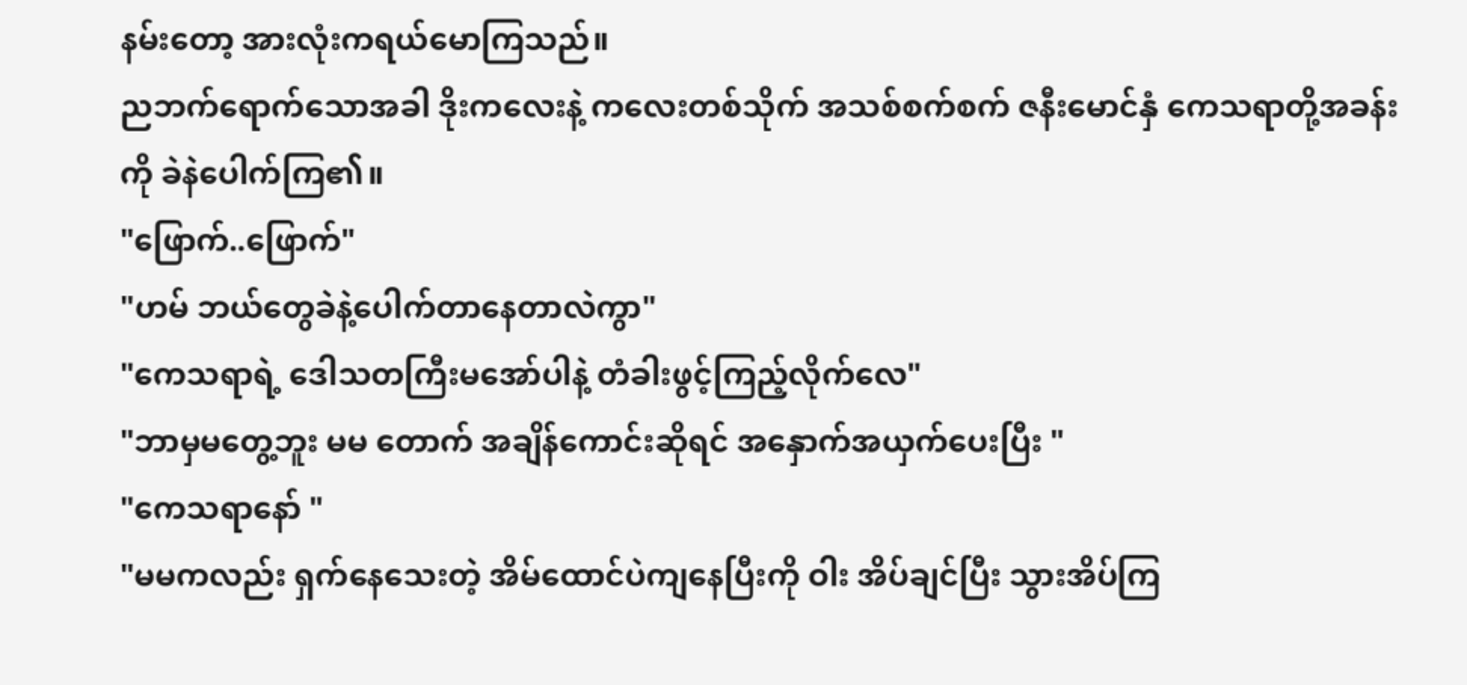နမ်းတော့ အားလုံးကရယ်မောကြသည်။
ညဘက်ရောက်သောအခါ ဒိုးကလေးနဲ့ ကလေးတစ်သိုက် အသစ်စက်စက် ဇနီးမောင်နှံ ကေသရာတို့အခန်း ကို ခဲနဲပေါက်ကြ၏။
"ဖြောက်..ဖြောက်"
"ဟမ် ဘယ်တွေခဲနဲ့ပေါက်တာနေတာလဲကွာ"
"ကေသရာရဲ့ ဒေါသတကြီးမအော်ပါနဲ့ တံခါးဖွင့်ကြည့်လိုက်လေ"
"ဘာမှမတွေ့ဘူး မမ တောက် အချိန်ကောင်းဆိုရင် အနှောက်အယှက်ပေးပြီး "
"ကေသရာနော် "
"မမကလည်း ရှက်နေသေးတဲ့ အိမ်ထောင်ပဲကျနေပြီးကို ဝါး အိပ်ချင်ပြီး သွားအိပ်ကြ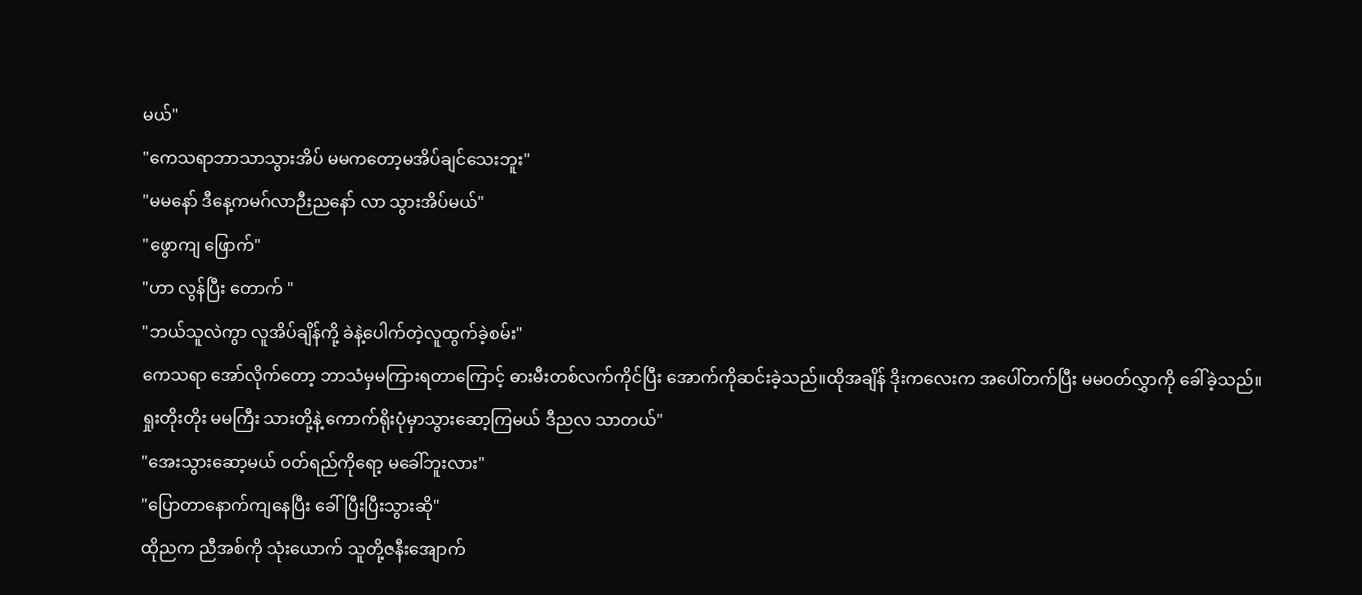မယ်"
"ကေသရာဘာသာသွားအိပ် မမကတော့မအိပ်ချင်သေးဘူး"
"မမနော် ဒီနေ့ကမဂ်လာဉီးညနော် လာ သွားအိပ်မယ်"
"ဖွောကျ ဖြောက်"
"ဟာ လွန်ပြီး တောက် "
"ဘယ်သူလဲကွာ လူအိပ်ချိန်ကို့ ခဲနဲ့ပေါက်တဲ့လူထွက်ခဲ့စမ်း"
ကေသရာ အော်လိုက်တော့ ဘာသံမှမကြားရတာကြောင့် ဓားမီးတစ်လက်ကိုင်ပြီး အောက်ကိုဆင်းခဲ့သည်။ထိုအချိန် ဒိုးကလေးက အပေါ်တက်ပြီး မမဝတ်လွှာကို ခေါ်ခဲ့သည်။
ရှုးတိုးတိုး မမကြီး သားတို့နဲ့ ကောက်ရိုးပုံမှာသွားဆော့ကြမယ် ဒီညလ သာတယ်"
"အေးသွားဆော့မယ် ဝတ်ရည်ကိုရော့ မခေါ်ဘူးလား"
"ပြောတာနောက်ကျနေပြီး ခေါ်ပြီးပြီးသွားဆို"
ထိုညက ညီအစ်ကို သုံးယောက် သူတို့ဇနီးအျောက်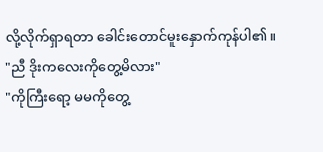လို့လိုက်ရှာရတာ ခေါင်းတောင်မူးနှောက်ကုန်ပါ၏။
"ညီ ဒိုးကလေးကိုတွေ့မိလား"
"ကိုကြီးရော့ မမကိုတွေ့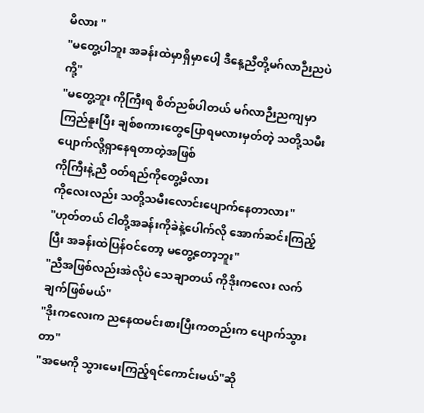မိလား "
"မတွေ့ပါဘူး အခန်းထဲမှာရှိမှာပေါ့ ဒီနေ့ညီတို့မဂ်လာဉီးညပဲကို့"
"မတွေ့ဘူး ကိုကြီးရ စိတ်ညစ်ပါတယ် မဂ်လာဉီးညကျမှာ ကြည်နူးပြီး ချစ်စကားတွေပြောရမလားမှတ်တဲ့ သတို့သမီးပျောက်လို့ရှာနေရတာတဲ့အဖြစ်
ကိုကြီးနဲ့ညီ ဝတ်ရည်ကိုတွေ့မိလား
ကိုလေးလည်း သတို့သမီးလောင်းပျောက်နေတာလား"
"ဟုတ်တယ် ငါတို့အခန်းကိုခဲနဲ့ပေါက်လို အောက်ဆင်းကြည့်ပြီး အခန်းထဲပြန်ဝင်တော့ မတွေ့တော့ဘူး"
"ညီအဖြစ်လည်းအဲလိုပဲ သေချာတယ် ကိုဒိုးကလေး လက်ချက်ဖြစ်မယ်"
"ဒိုးကလေးက ညနေထမင်းစားပြီးကတည်းက ပျောက်သွားတာ"
"အမေကို သွားမေးကြည့်ရင်ကောင်းမယ်"ဆို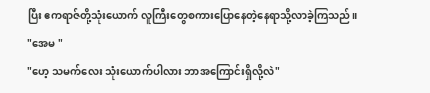ပြီး ဧကရာဇ်တို့သုံးယောက် လူကြီးတွေစကားပြောနေတဲ့နေရာသို့လာခဲ့ကြသည်။
"အေမ "
"ဟေ့ သမက်လေး သုံးယောက်ပါလား ဘာအကြောင်းရှိလို့လဲ"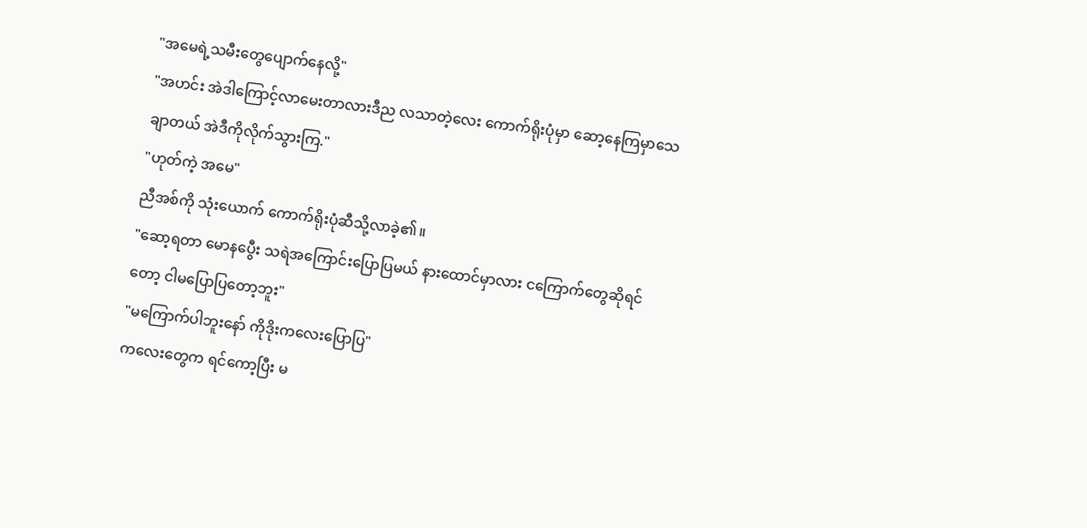"အမေရဲ့သမီးတွေပျောက်နေလို့"
"အဟင်း အဲဒါကြောင့်လာမေးတာလားဒီည လသာတဲ့လေး ကောက်ရိုးပုံမှာ ဆော့နေကြမှာသေချာတယ် အဲဒီကိုလိုက်သွားကြ."
"ဟုတ်ကဲ့ အမေ"
ညီအစ်ကို သုံးယောက် ကောက်ရိုးပုံဆီသို့လာခဲ့၏။
"ဆော့ရတာ မောနပွေီး သရဲအကြောင်းပြောပြမယ် နားထောင်မှာလား ငကြောက်တွေဆိုရင်တော့ ငါမပြောပြတော့ဘူး"
"မကြောက်ပါဘူးနော် ကိုဒိုးကလေးပြောပြ"
ကလေးတွေက ရင်ကော့ပြီး မ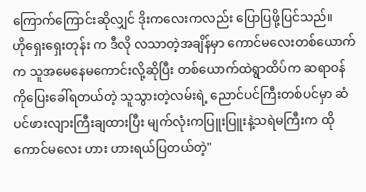ကြောက်ကြောင်းဆိုလျှင် ဒိုးကလေးကလည်း ပြောပြဖို့ပြင်သည်။
ဟိုရှေးရှေးတုန်း က ဒီလို လသာတဲ့အချိန်မှာ ကောင်မလေးတစ်ယောက်က သူအမေနေမကောင်းလို့ဆိုပြီး တစ်ယောက်ထဲရွာထိပ်က ဆရာဝန်ကိုပြေးခေါ်ရတယ်တဲ့ သူသွားတဲ့လမ်းရဲ့ ညောင်ပင်ကြီးတစ်ပင်မှာ ဆံပင်ဖားလျားကြီးချထားပြီး မျက်လုံးကပြူးပြူးနဲ့သရဲမကြီးက ထိုကောင်မလေး ဟား ဟားရယ်ပြတယ်တဲ့"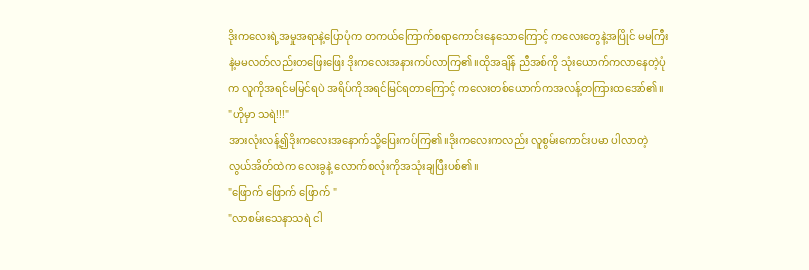ဒိုးကလေးရဲ့အမှုအရာနဲ့ပြောပုံက တကယ်ကြောက်စရာကောင်းနေသောကြောင့် ကလေးတွေနဲ့အပြိုင် မမကြီးနဲ့မမလတ်လည်းတဖြေးဖြေး ဒိုးကလေးအနားကပ်လာကြ၏။ထိုအချိန် ညီအစ်ကို သုံးယောက်ကလာနေတဲ့ပုံက လူကိုအရင်မမြင်ရပဲ အရိပ်ကိုအရင်မြင်ရတာကြောင့် ကလေးတစ်ယောက်ကအလန့်တကြားထအော်၏။
"ဟိုမှာ သရဲ!!!"
အားလုံးလန့်၍ဒိုးကလေးအနောက်သို့ပြေးကပ်ကြ၏။ဒိုးကလေးကလည်း လူစွမ်းကောင်းပမာ ပါလာတဲ့ လွယ်အိတ်ထဲက လေးခွနဲ့ လောက်စလုံးကိုအသုံးချပြီးပစ်၏။
"ဖြောက် ဖြောက် ဖြောက် "
"လာစမ်းသေနာသရဲ ငါ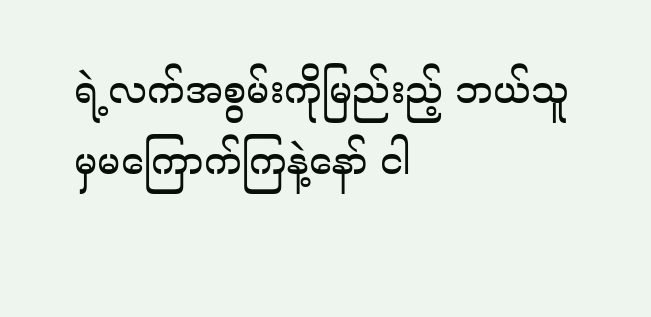ရဲ့လက်အစွမ်းကိုမြည်းည့် ဘယ်သူမှမကြောက်ကြနဲ့နော် ငါ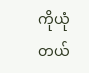ကိုယုံတယ်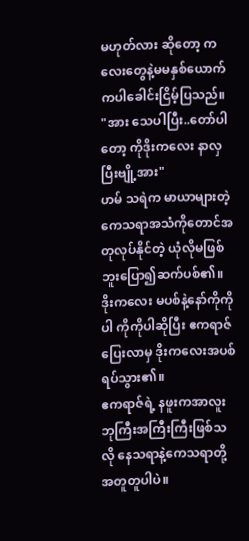မဟုတ်လား ဆိုတော့ ကလေးတွေနဲ့မမနှစ်ယောက်ကပါခေါင်းငြိမ့်ပြသည်။
"အား သေပါပြီး..တော်ပါတော့ ကိုဒိုးကလေး နာလှပြီးဗျို့အား"
ဟမ် သရဲက မာယာများတဲ့ ကေသရာအသံကိုတောင်အတုလုပ်နိုင်တဲ့ ယုံလိုမဖြစ်ဘူးပြော၍ဆက်ပစ်၏။
ဒိုးကလေး မပစ်နဲ့နော်ကိုကိုပါ ကိုကိုပါဆိုပြီး ဧကရာဇ် ပြေးလာမှ ဒိုးကလေးအပစ်ရပ်သွား၏။
ဧကရာဇ်ရဲ့ နဖူးကအာလူးဘုကြီးအကြီးကြီးဖြစ်သလို နေသရာနဲ့ကေသရာတို့အတူတူပါပဲ။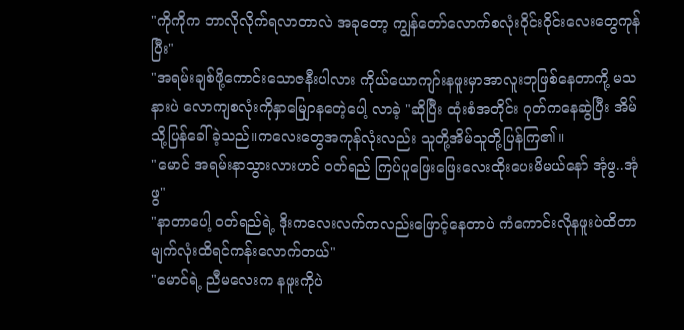"ကိုကိုက ဘာလိုလိုက်ရလာတာလဲ အခုတော့ ကျွန်တော်လောက်စလုံးဝိုင်းဝိုင်းလေးတွေကုန်ပြီး"
"အရမ်းချစ်ဖို့ကောင်းသောဇနီးပါလား ကိုယ်ယောကျာ်းနဖူးမှာအာလူးဘုဖြစ်နေတာကို့ မသနားပဲ လောကျစလုံးကိုနှာမျြောနတေဲ့ပေါ့ လာခဲ့ "ဆိုပြီး ထုံးစံအတိုင်း ဂုတ်ကနေဆွဲပြီး အိမ်သို့ပြန်ခေါ်ခဲ့သည်။ကလေးတွေအကုန်လုံးလည်း သူတို့အိမ်သူတို့ပြန်ကြ၏။
"မောင် အရမ်းနာသွားလားဟင် ဝတ်ရည် ကြပ်ပူဖြေးဖြေးလေးထိုးပေးမိမယ်နော် အုံဖွ..အုံဖွ"
"နာတာပေါ့ ဝတ်ရည်ရဲ့ ဒိုးကလေးလက်ကလည်းဖြောင့်နေတာပဲ ကံကောင်းလိုနဖူးပဲထိတာ မျက်လုံးထိရင်ကန်းလောက်တယ်"
"မောင်ရဲ့ ညီမလေးက နဖူးကိုပဲ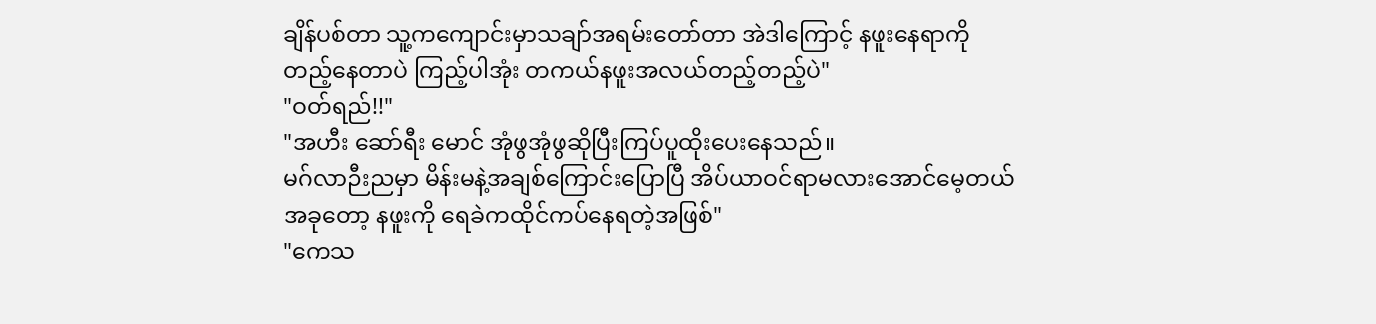ချိန်ပစ်တာ သူ့ကကျောင်းမှာသချာ်အရမ်းတော်တာ အဲဒါကြောင့် နဖူးနေရာကိုတည့်နေတာပဲ ကြည့်ပါအုံး တကယ်နဖူးအလယ်တည့်တည့်ပဲ"
"ဝတ်ရည်!!"
"အဟီး ဆော်ရီး မောင် အုံဖွအုံဖွဆိုပြီးကြပ်ပူထိုးပေးနေသည်။
မဂ်လာဉီးညမှာ မိန်းမနဲ့အချစ်ကြောင်းပြောပြီ အိပ်ယာဝင်ရာမလားအောင်မေ့တယ် အခုတော့ နဖူးကို ရေခဲကထိုင်ကပ်နေရတဲ့အဖြစ်"
"ကေသ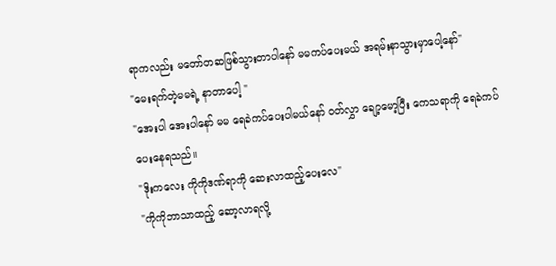ရာကလည်း မတော်တဆဖြစ်သွားတာပါနော် မမကပ်ပေးမယ် အရမ်းနာသွားမှာပေါ့နော်"
"မေးရက်တဲ့မမရဲ့ နာတာပေါ့ "
"အေးပါ အေးပါနော် မမ ရေခဲကပ်ပေးပါမယ်နော် ဝတ်လွှာ ချော့မော့ပြီး ကေသရာကို ရေခဲကပ်ပေးနေရသည်။
"ဒိုးကလေး ကိုကိုဒဏ်ရာကို ဆေးလာထည့်ပေးလေ"
"ကိုကိုဘာသာထည့် ဆော့လာရလို့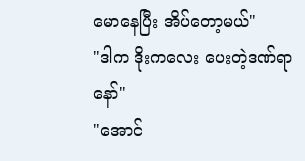မောနေပြီး အိပ်တော့မယ်"
"ဒါက ဒိုးကလေး ပေးတဲ့ဒဏ်ရာနော်"
"အောင်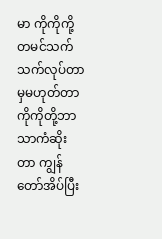မာ ကိုကိုကို့ တမင်သက်သက်လုပ်တာမှမဟုတ်တာ ကိုကိုတို့ဘာသာကံဆိုးတာ ကျွန်တော်အိပ်ပြီး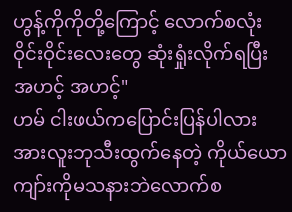ဟွန့်ကိုကိုတို့ကြောင့် လောက်စလုံးဝိုင်းဝိုင်းလေးတွေ ဆုံးရှုံးလိုက်ရပြီး အဟင့် အဟင့်"
ဟမ် ငါးဖယ်ကပြောင်းပြန်ပါလား အားလူးဘုသီးထွက်နေတဲ့ ကိုယ်ယောကျာ်းကိုမသနားဘဲလောက်စ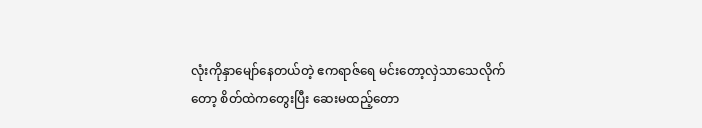လုံးကိုနှာမျော်နေတယ်တဲ့ ဧကရာဇ်ရေ မင်းတော့လှဲသာသေလိုက်တော့ စိတ်ထဲကတွေးပြီး ဆေးမထည့်တော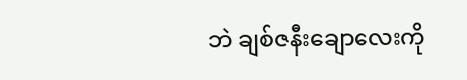ဘဲ ချစ်ဇနီးချောလေးကို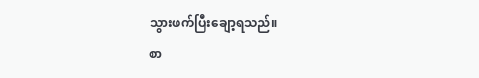သွားဖက်ပြီးချော့ရသည်။
စာ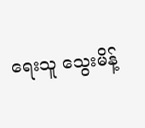ရေးသူ သွေးမိန့်